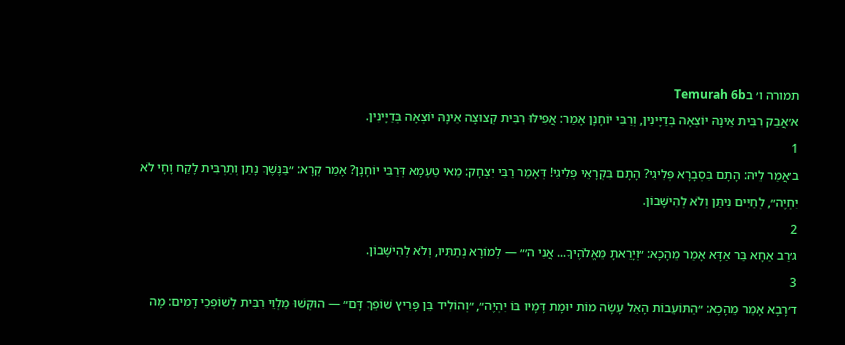תמורה ו׳ בTemurah 6b
א׳אֲבַק רִבִּית אֵינָהּ יוֹצְאָה בְּדַיָּינִין, וְרַבִּי יוֹחָנָן אָמַר: אֲפִילּוּ רִבִּית קְצוּצָה אֵינָהּ יוֹצְאָה בְּדַיָּינִין.
1
ב׳אֲמַר לֵיהּ: הָתָם בִּסְבָרָא פְּלִיגִי? הָתָם בִּקְרָאֵי פְּלִיגִי! דְּאָמַר רַבִּי יִצְחָק: מַאי טַעְמָא דְּרַבִּי יוֹחָנָן? אָמַר קְרָא: ״בַּנֶּשֶׁךְ נָתַן וְתַרְבִּית לָקַח וָחָי לֹא יִחְיֶה״, לְחַיִּים נִיתַּן וְלֹא לְהִישָּׁבוֹן.
2
ג׳רַב אַחָא בַּר אַדָּא אָמַר מֵהָכָא: ״וְיָרֵאתָ מֵּאֱלֹהֶיךָ... אֲנִי ה׳״ — לְמוֹרָא נְתַתִּיו, וְלֹא לְהִישָּׁבוֹן.
3
ד׳רָבָא אָמַר מֵהָכָא: ״הַתּוֹעֵבוֹת הָאֵל עָשָׂה מוֹת יוּמָת דָּמָיו בּוֹ יִהְיֶה״, ״וְהוֹלִיד בֵּן פָּרִיץ שׁוֹפֵךְ דָּם״ — הוּקְּשׁוּ מַלְוֵי רִבִּית לְשׁוֹפְכֵי דָמִים: מָה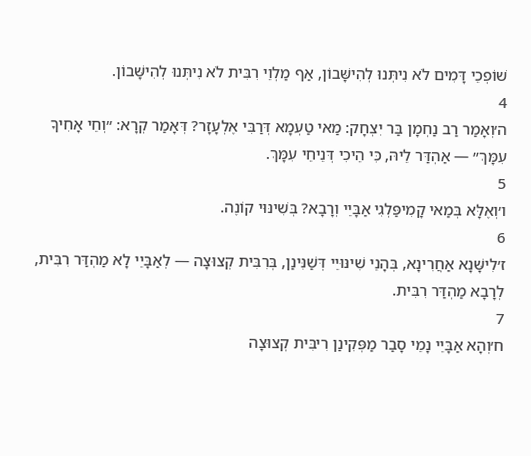שׁוֹפְכֵי דָּמִים לֹא נִיתְּנוּ לְהִישָּׁבוֹן, אַף מַלְוֵי רִבִּית לֹא נִיתְּנוּ לְהִישָּׁבוֹן.
4
ה׳וְאָמַר רַב נַחְמָן בַּר יִצְחָק: מַאי טַעְמָא דְּרַבִּי אֶלְעָזָר? דְּאָמַר קְרָא: ״וְחֵי אָחִיךָ עִמָּךְ״ — אַהְדַּר לֵיהּ, כִּי הֵיכִי דְּנֵיחֵי עִמָּךְ.
5
ו׳וְאֶלָּא בְּמַאי קָמִיפַּלְגִי אַבָּיֵי וְרָבָא? בְּשִׁינּוּי קוֹנֶה.
6
ז׳לִישָּׁנָא אַחֲרִינָא, בְּהָנֵי שִׁינּוּיֵי דְּשַׁנִּינַן, בְּרִבִּית קְצוּצָה — לְאַבָּיֵי לָא מַהְדַּר רִבִּית, לְרָבָא מַהְדַּר רִבִּית.
7
ח׳וְהָא אַבָּיֵי נָמֵי סָבַר מַפְּקִינַן רִיבִּית קְצוּצָה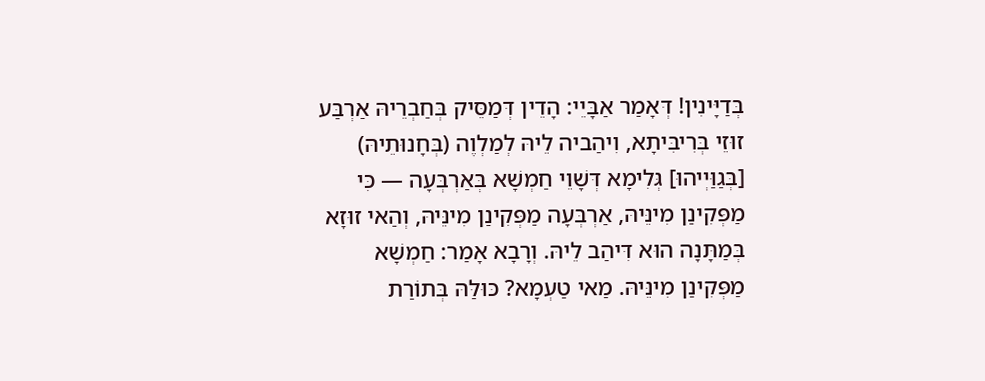בְּדַיָּינִין! דְּאָמַר אַבָּיֵי: הָדֵין דְּמַסֵּיק בְּחַבְרֵיהּ אַרְבַּע זוּזֵי בְּרִיבִּיתָא, וִיהַביה לֵיהּ לְמַלְוֶה (בְּחָנוּתֵיהּ) [בְּגַוַּיְיהוּ] גְּלִימָא דְּשָׁוֵי חַמְשָׁא בְּאַרְבְּעָה — כִּי מַפְּקִינַן מִינֵּיהּ, אַרְבְּעָה מַפְּקִינַן מִינֵּיהּ, וְהַאי זוּזָא בְּמַתָּנָה הוּא דִּיהַב לֵיהּ. וְרָבָא אָמַר: חַמְשָׁא מַפְּקִינַן מִינֵּיהּ. מַאי טַעְמָא? כּוּלַּהּ בְּתוֹרַת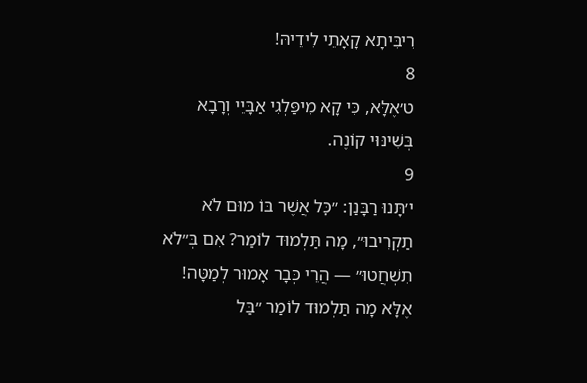רִיבִּיתָא קָאָתֵי לִידֵיהּ!
8
ט׳אֶלָּא, כִּי קָא מִיפַּלְגִי אַבָּיֵי וְרָבָא בְּשִׁינּוּי קוֹנֶה.
9
י׳תָּנוּ רַבָּנַן: ״כׇּל אֲשֶׁר בּוֹ מוּם לֹא תַקְרִיבוּ״, מָה תַּלְמוּד לוֹמַר? אִם בְּ״לֹא תִשְׁחֲטוּ״ — הֲרֵי כְּבָר אָמוּר לְמַטָּה! אֶלָּא מָה תַּלְמוּד לוֹמַר ״בַּל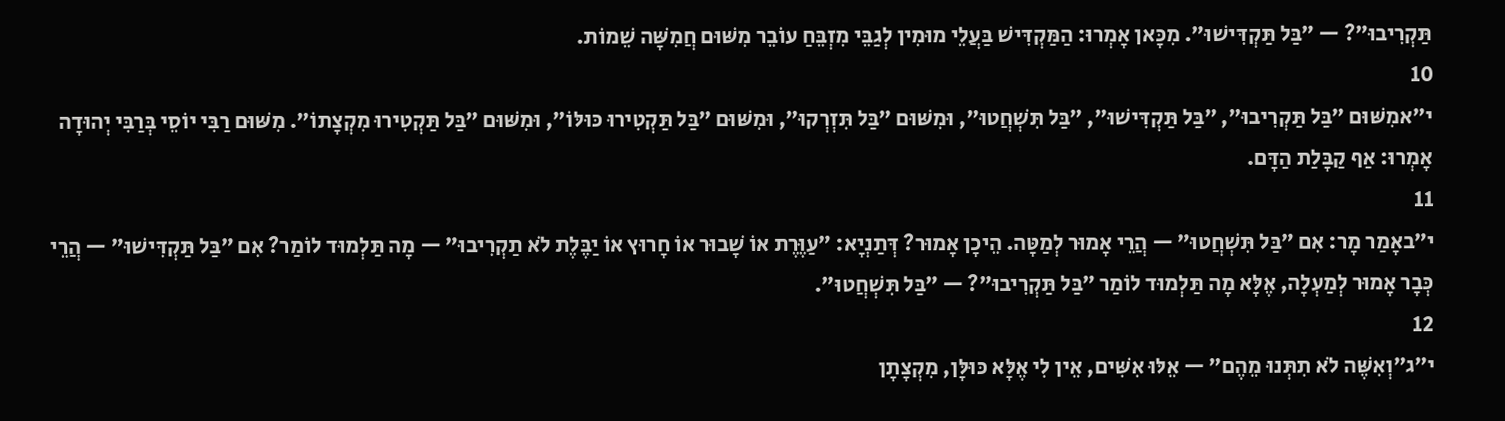תַּקְרִיבוּ״? — ״בַּל תַּקְדִּישׁוּ״. מִכָּאן אָמְרוּ: הַמַּקְדִּישׁ בַּעֲלֵי מוּמִין לְגַבֵּי מִזְבֵּחַ עוֹבֵר מִשּׁוּם חֲמִשָּׁה שֵׁמוֹת.
10
י״אמִשּׁוּם ״בַּל תַּקְרִיבוּ״, ״בַּל תַּקְדִּישׁוּ״, ״בַּל תִּשְׁחֲטוּ״, וּמִשּׁוּם ״בַּל תִּזְרְקוּ״, וּמִשּׁוּם ״בַּל תַּקְטִירוּ כּוּלּוֹ״, וּמִשּׁוּם ״בַּל תַּקְטִירוּ מִקְצָתוֹ״. מִשּׁוּם רַבִּי יוֹסֵי בְּרַבִּי יְהוּדָה אָמְרוּ: אַף קַבָּלַת הַדָּם.
11
י״באָמַר מָר: אִם ״בַּל תִּשְׁחֲטוּ״ — הֲרֵי אָמוּר לְמַטָּה. הֵיכָן אָמוּר? דְּתַנְיָא: ״עַוֶּרֶת אוֹ שָׁבוּר אוֹ חָרוּץ אוֹ יַבֶּלֶת לֹא תַקְרִיבוּ״ — מָה תַּלְמוּד לוֹמַר? אִם ״בַּל תַּקְדִּישׁוּ״ — הֲרֵי כְּבָר אָמוּר לְמַעְלָה, אֶלָּא מָה תַּלְמוּד לוֹמַר ״בַּל תַּקְרִיבוּ״? — ״בַּל תִּשְׁחֲטוּ״.
12
י״ג״וְאִשֶּׁה לֹא תִתְּנוּ מֵהֶם״ — אֵלּוּ אִשִּׁים, אֵין לִי אֶלָּא כּוּלָּן, מִקְצָתָן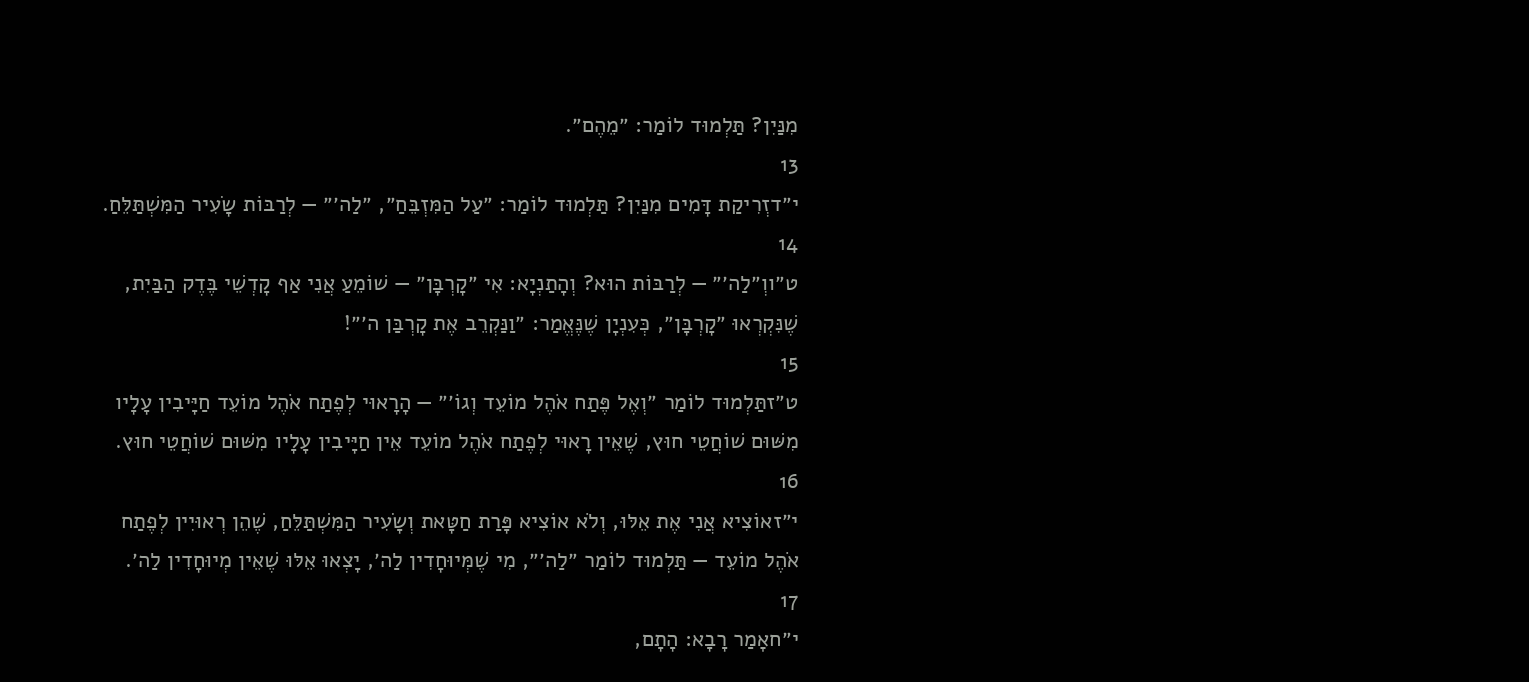מִנַּיִן? תַּלְמוּד לוֹמַר: ״מֵהֶם״.
13
י״דזְרִיקַת דָּמִים מִנַּיִן? תַּלְמוּד לוֹמַר: ״עַל הַמִּזְבֵּחַ״, ״לַה׳״ — לְרַבּוֹת שָׂעִיר הַמִּשְׁתַּלֵּחַ.
14
ט״ווְ״לַה׳״ — לְרַבּוֹת הוּא? וְהָתַנְיָא: אִי ״קׇרְבָּן״ — שׁוֹמֵעַ אֲנִי אַף קׇדְשֵׁי בֶּדֶק הַבַּיִת, שֶׁנִּקְרְאוּ ״קׇרְבָּן״, כְּעִנְיָן שֶׁנֶּאֱמַר: ״וַנַּקְרֵב אֶת קׇרְבַּן ה׳״!
15
ט״זתַּלְמוּד לוֹמַר ״וְאֶל פֶּתַח אֹהֶל מוֹעֵד וְגוֹ׳״ — הָרָאוּי לְפֶתַח אֹהֶל מוֹעֵד חַיָּיבִין עָלָיו מִשּׁוּם שׁוֹחֲטֵי חוּץ, שֶׁאֵין רָאוּי לְפֶתַח אֹהֶל מוֹעֵד אֵין חַיָּיבִין עָלָיו מִשּׁוּם שׁוֹחֲטֵי חוּץ.
16
י״זאוֹצִיא אֲנִי אֶת אֵלּוּ, וְלֹא אוֹצִיא פָּרַת חַטָּאת וְשָׂעִיר הַמִּשְׁתַּלֵּחַ, שֶׁהֵן רְאוּיִין לְפֶתַח אֹהֶל מוֹעֵד — תַּלְמוּד לוֹמַר ״לַה׳״, מִי שֶׁמְּיוּחָדִין לַה׳, יָצְאוּ אֵלּוּ שֶׁאֵין מְיוּחָדִין לַה׳.
17
י״חאָמַר רָבָא: הָתָם,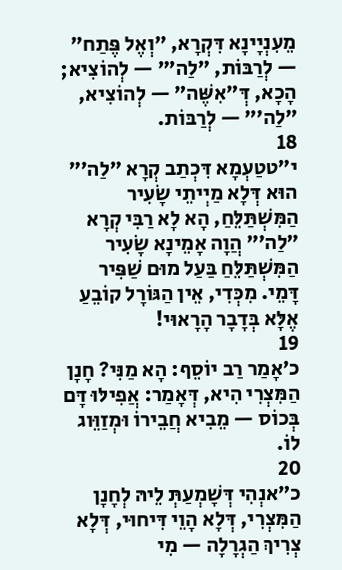מֵעִנְיָינָא דִּקְרָא, ״וְאֶל פֶּתַח״ — לְרַבּוֹת, ״לַה׳״ — לְהוֹצִיא; הָכָא, דְּ״אִשֶּׁה״ — לְהוֹצִיא, ״לַה׳״ — לְרַבּוֹת.
18
י״טטַעְמָא דִּכְתַב קְרָא ״לַה׳״ הוּא דְּלָא מַיְיתֵי שָׂעִיר הַמִּשְׁתַּלֵּחַ, הָא לָא רַבִּי קְרָא ״לַה׳״ הֲוָה אָמֵינָא שָׂעִיר הַמִּשְׁתַּלֵּחַ בַּעַל מוּם שַׁפִּיר דָּמֵי. מִכְּדִי, אֵין הַגּוֹרָל קוֹבֵעַ אֶלָּא בְּדָבָר הָרָאוּי!
19
כ׳אָמַר רַב יוֹסֵף: הָא מַנִּי? חָנָן הַמִּצְרִי הִיא, דְּאָמַר: אֲפִילּוּ דָּם בְּכוֹס — מֵבִיא חֲבֵירוֹ וּמְזַוֵּוג לוֹ.
20
כ״אנְהִי דְּשָׁמְעַתְּ לֵיהּ לְחָנָן הַמִּצְרִי, דְּלָא הָוֵי דִּיחוּי, דְּלָא צְרִיךְ הַגְרָלָה — מִי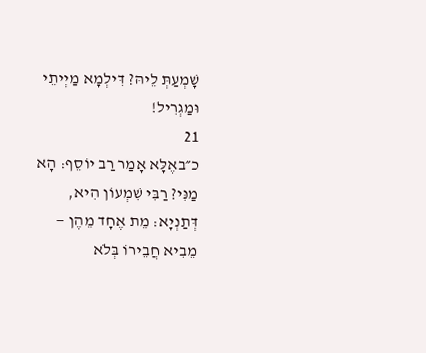שָׁמְעַתְּ לֵיהּ? דִּילְמָא מַיְיתֵי וּמַגְרִיל!
21
כ״באֶלָּא אָמַר רַב יוֹסֵף: הָא מַנִּי? רַבִּי שִׁמְעוֹן הִיא, דְּתַנְיָא: מֵת אֶחָד מֵהֶן — מֵבִיא חֲבֵירוֹ בְּלֹא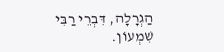הַגְרָלָה, דִּבְרֵי רַבִּי שִׁמְעוֹן.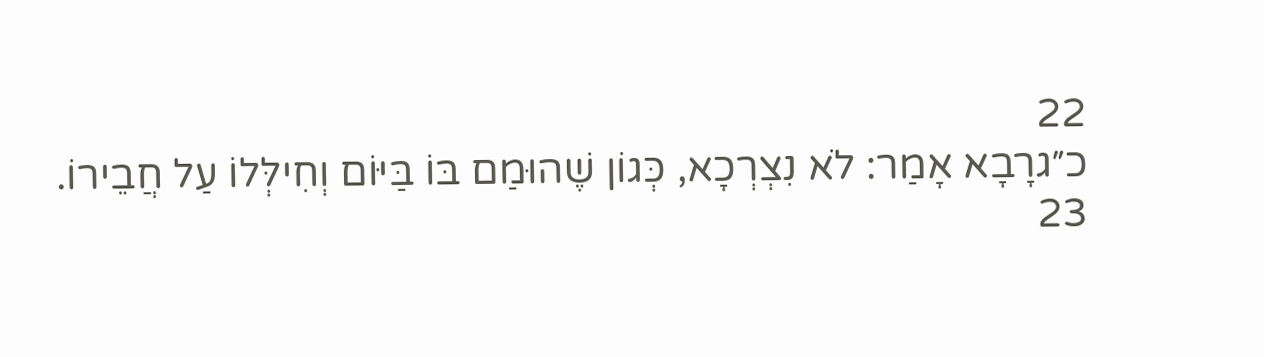22
כ״גרָבָא אָמַר: לֹא נִצְרְכָא, כְּגוֹן שֶׁהוּמַם בּוֹ בַּיּוֹם וְחִילְּלוֹ עַל חֲבֵירוֹ.
23